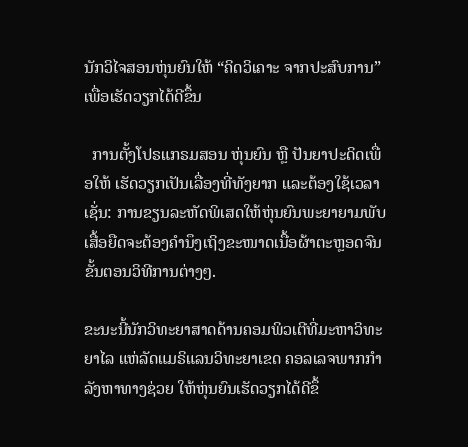ນັກວິໄຈສອນຫຸ່ນຍົນໃຫ້ “ຄິດວິເຄາະ ຈາກປະສົບການ” ເພື່ອເຮັດວຽກໄດ້ດີຂຶ້ນ

  ການຕັ້ງໂປຣແກຣມສອນ ຫຸ່ນຍົນ ຫຼື ປັນຍາປະດິດເພື່ອໃຫ້ ເຮັດວຽກເປັນເລື່ອງທີ່ທັງຍາກ ແລະຕ້ອງໃຊ້ເວລາເຊັ່ນ: ການຂຽນລະຫັດພິເສດໃຫ້ຫຸ່ນຍົນພະຍາຍາມພັບເສື້ອຍືດຈະຕ້ອງຄຳນຶງເຖິງຂະໜາດເນື້ອຜ້າຕະຫຼອດຈົນຂັ້ນຕອນວິທີການຕ່າງໆ.

ຂະນະນີ້ນັກວິທະຍາສາດດ້ານຄອມພິວເຕີທີ່ມະຫາວິທະຍາໄລ ແຫ່ລັດແມຣິແລນວິທະຍາເຂດ ຄອລເລຈພາກກຳລັງຫາທາງຊ່ວຍ ໃຫ້ຫຸ່ນຍົນເຮັດວຽກໄດ້ດີຂຶ້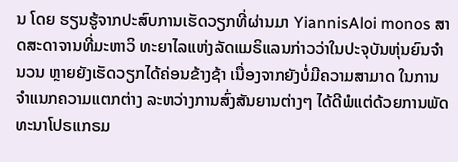ນ ໂດຍ ຮຽນຮູ້ຈາກປະສົບການເຮັດວຽກທີ່ຜ່ານມາ YiannisAloi monos ສາດສະດາຈານທີ່ມະຫາວິ ທະຍາໄລແຫ່ງລັດແມຣິແລນກ່າວວ່າໃນປະຈຸບັນຫຸ່ນຍົນຈຳນວນ ຫຼາຍຍັງເຮັດວຽກໄດ້ຄ່ອນຂ້າງຊ້າ ເນື່ອງຈາກຍັງບໍ່ມີຄວາມສາມາດ ໃນການຈຳແນກຄວາມແຕກຕ່າງ ລະຫວ່າງການສົ່ງສັນຍານຕ່າງໆ ໄດ້ດີພໍແຕ່ດ້ວຍການພັດທະນາໂປຣແກຣມ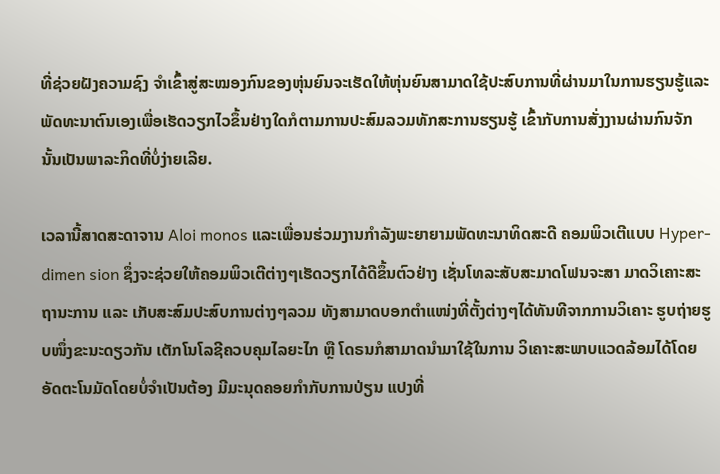ທີ່ຊ່ວຍຝັງຄວາມຊົງ ຈຳເຂົ້າສູ່ສະໝອງກົນຂອງຫຸ່ນຍົນຈະເຮັດໃຫ້ຫຸ່ນຍົນສາມາດໃຊ້ປະສົບການທີ່ຜ່ານມາໃນການຮຽນຮູ້ແລະພັດທະນາຕົນເອງເພື່ອເຮັດວຽກໄວຂຶ້ນຢ່າງໃດກໍຕາມການປະສົມລວມທັກສະການຮຽນຮູ້ ເຂົ້າກັບການສັ່ງງານຜ່ານກົນຈັກນັ້ນເປັນພາລະກິດທີ່ບໍ່ງ່າຍເລີຍ.

ເວລານີ້ສາດສະດາຈານ Aloi monos ແລະເພື່ອນຮ່ວມງານກຳລັງພະຍາຍາມພັດທະນາທິດສະດີ ຄອມພິວເຕີແບບ Hyper-dimen sion ຊຶ່ງຈະຊ່ວຍໃຫ້ຄອມພິວເຕີຕ່າງໆເຮັດວຽກໄດ້ດີຂຶ້ນຕົວຢ່າງ ເຊັ່ນໂທລະສັບສະມາດໂຟນຈະສາ ມາດວິເຄາະສະຖານະການ ແລະ ເກັບສະສົມປະສົບການຕ່າງໆລວມ ທັງສາມາດບອກຕຳແໜ່ງທີ່ຕັ້ງຕ່າງໆໄດ້ທັນທີຈາກການວິເຄາະ ຮູບຖ່າຍຮູບໜຶ່ງຂະນະດຽວກັນ ເຕັກໂນໂລຊີຄວບຄຸມໄລຍະໄກ ຫຼື ໂດຣນກໍສາມາດນຳມາໃຊ້ໃນການ ວິເຄາະສະພາບແວດລ້ອມໄດ້ໂດຍ ອັດຕະໂນມັດໂດຍບໍ່ຈຳເປັນຕ້ອງ ມີມະນຸດຄອຍກຳກັບການປ່ຽນ ແປງທີ່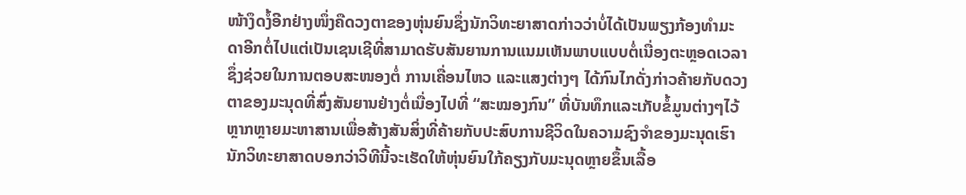ໜ້າງຶດງໍ້ອີກຢ່າງໜຶ່ງຄືດວງຕາຂອງຫຸ່ນຍົນຊຶ່ງນັກວິທະຍາສາດກ່າວວ່າບໍ່ໄດ້ເປັນພຽງກ້ອງທຳມະດາອີກຕໍ່ໄປແຕ່ເປັນເຊນເຊີທີ່ສາມາດຮັບສັນຍານການແນມເຫັນພາບແບບຕໍ່ເນື່ອງຕະຫຼອດເວລາ ຊຶ່ງຊ່ວຍໃນການຕອບສະໜອງຕໍ່ ການເຄື່ອນໄຫວ ແລະແສງຕ່າງໆ ໄດ້ກົນໄກດັ່ງກ່າວຄ້າຍກັບດວງຕາຂອງມະນຸດທີ່ສົ່ງສັນຍານຢ່າງຕໍ່ເນື່ອງໄປທີ່ “ສະໝອງກົນ” ທີ່ບັນທຶກແລະເກັບຂໍ້ມູນຕ່າງໆໄວ້ຫຼາກຫຼາຍມະຫາສານເພື່ອສ້າງສັນສິ່ງທີ່ຄ້າຍກັບປະສົບການຊີວິດໃນຄວາມຊົງຈຳຂອງມະນຸດເຮົານັກວິທະຍາສາດບອກວ່າວິທີນີ້ຈະເຮັດໃຫ້ຫຸ່ນຍົນໃກ້ຄຽງກັບມະນຸດຫຼາຍຂຶ້ນເລື້ອ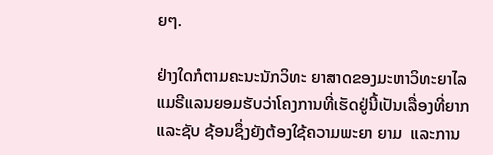ຍໆ.

ຢ່າງໃດກໍຕາມຄະນະນັກວິທະ ຍາສາດຂອງມະຫາວິທະຍາໄລ ແມຣີແລນຍອມຮັບວ່າໂຄງການທີ່ເຮັດຢູ່ນີ້ເປັນເລື່ອງທີ່ຍາກ  ແລະຊັບ ຊ້ອນຊຶ່ງຍັງຕ້ອງໃຊ້ຄວາມພະຍາ ຍາມ  ແລະການ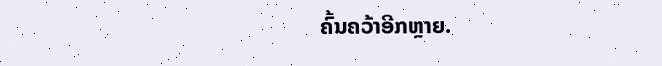ຄົ້ນຄວ້າອີກຫຼາຍ.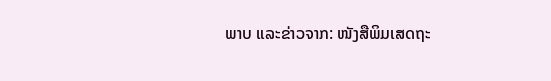ພາບ ແລະຂ່າວຈາກ: ໜັງສືພິມເສດຖະ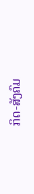ກິດ-ສັງຄົມ